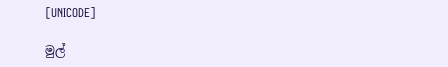[UNICODE]

මුල්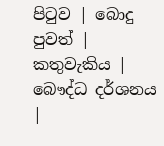පිටුව | බොදු පුවත් | කතුවැකිය | බෞද්ධ දර්ශනය |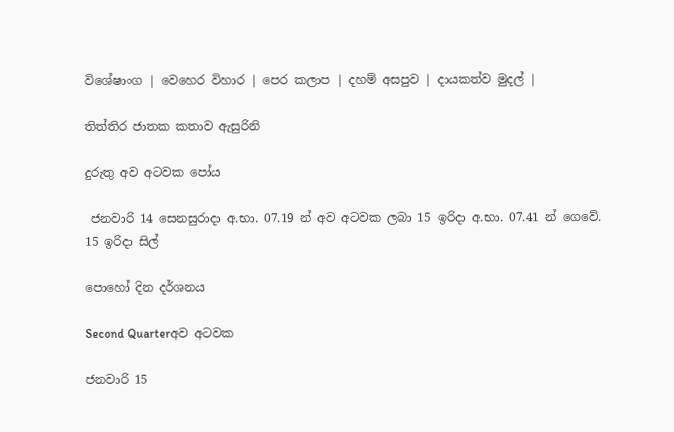විශේෂාංග | වෙහෙර විහාර | පෙර කලාප | දහම් අසපුව | දායකත්ව මුදල් |

තිත්තිර ජාතක කතාව ඇසුරිනි

දුරුතු අව අටවක පෝය

 ජනවාරි 14 සෙනසුරාදා අ.භා. 07.19 න් අව අටවක ලබා 15 ඉරිදා අ.භා. 07.41 න් ගෙවේ.
15 ඉරිදා සිල්

පොහෝ දින දර්ශනය

Second Quarterඅව අටවක

ජනවාරි 15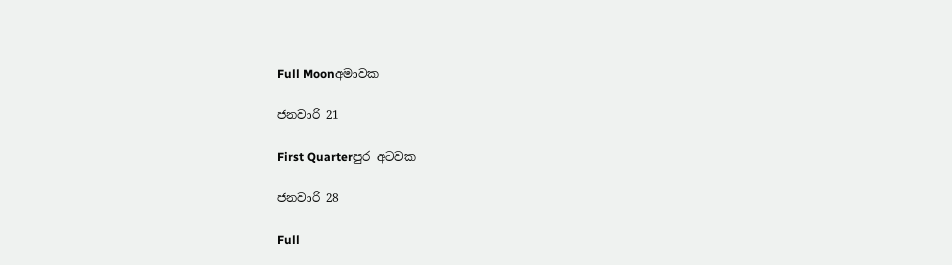Full Moonඅමාවක

ජනවාරි 21

First Quarterපුර අටවක

ජනවාරි 28

Full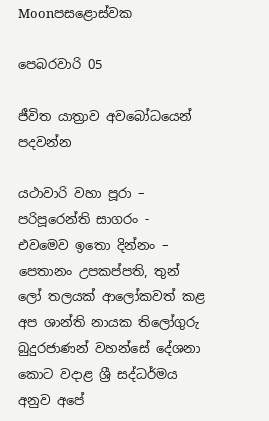Moonපසළොස්වක

පෙබරවාරි 05

ජීවිත යාත්‍රාව අවබෝධයෙන් පදවන්න

යථාවාරි වහා පූරා – පරිපූරෙන්ති සාගරං - එවමෙව ඉතො දින්නං – පෙතානං උපකප්පති, තුන් ලෝ තලයක් ආලෝකවත් කළ අප ශාන්ති නායක තිලෝගුරු බුදුරජාණන් වහන්සේ දේශනා කොට වදාළ ශ්‍රී සද්ධර්මය අනුව අපේ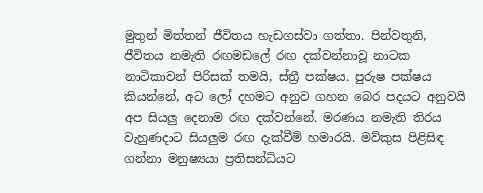මුතුන් මිත්තන් ජීවිතය හැඩගස්වා ගත්තා. පින්වතුනි, ජීවිතය නමැති රඟමඩලේ රඟ දක්වන්නාවූ නාටක නාටිකාවන් පිරිසක් තමයි, ස්ත්‍රී පක්ෂය. පුරුෂ පක්ෂය කියන්නේ, අට ලෝ දහමට අනුව ගහන බෙර පදයට අනුවයි අප සියලු දෙනාම රඟ දක්වන්නේ. මරණය නමැති තිරය වැහුණදාට සියලුම රඟ දැක්වීම් හමාරයි. මව්කුස පිළිසිඳ ගන්නා මනුෂ්‍යයා ප්‍රතිසන්ධියට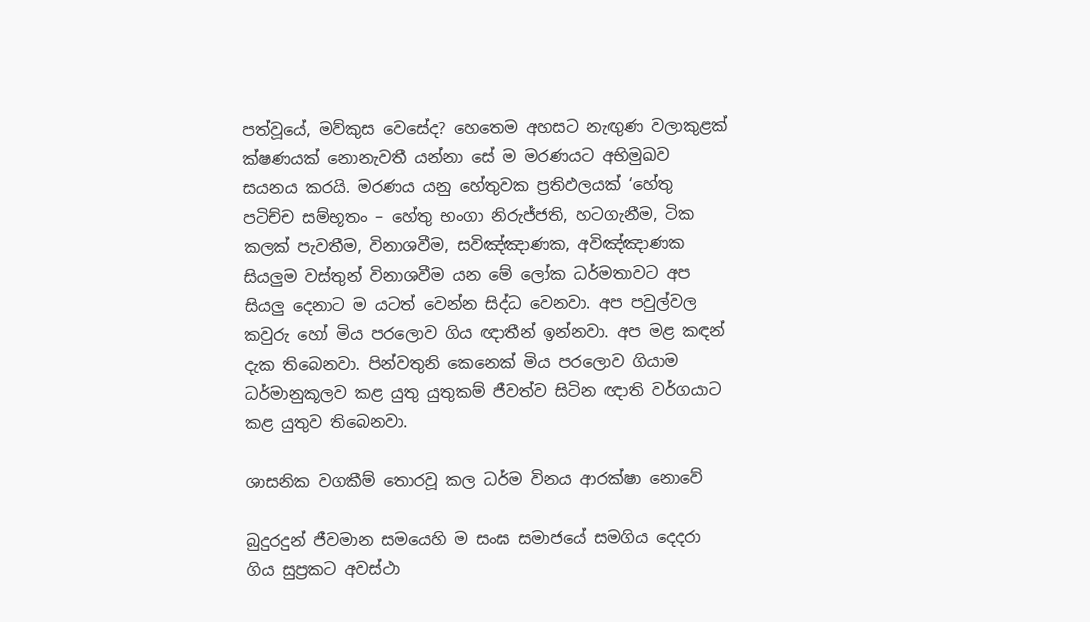පත්වූයේ, මව්කුස වෙසේද? හෙතෙම අහසට නැඟුණ වලාකුළක් ක්ෂණයක් නොනැවතී යන්නා සේ ම මරණයට අභිමුඛව සයනය කරයි. මරණය යනු හේතුවක ප්‍රතිඵලයක් ‘හේතු පටිච්ච සම්භූතං – හේතු භංගා නිරුජ්ජති, හටගැනීම, ටික කලක් පැවතීම, විනාශවීම, සවිඤ්ඤාණක, අවිඤ්ඤාණක සියලුම වස්තුන් විනාශවීම යන මේ ලෝක ධර්මතාවට අප සියලු දෙනාට ම යටත් වෙන්න සිද්ධ වෙනවා. අප පවුල්වල කවුරු හෝ මිය පරලොව ගිය ඥාතීන් ඉන්නවා. අප මළ කඳන් දැක තිබෙනවා. පින්වතුනි කෙනෙක් මිය පරලොව ගියාම ධර්මානුකූලව කළ යුතු යුතුකම් ජීවත්ව සිටින ඥාති වර්ගයාට කළ යුතුව තිබෙනවා.

ශාසනික වගකීම් තොරවූ කල ධර්ම විනය ආරක්ෂා නොවේ

බුදුරදුන් ජීවමාන සමයෙහි ම සංඝ සමාජයේ සමගිය දෙදරා ගිය සුප්‍රකට අවස්ථා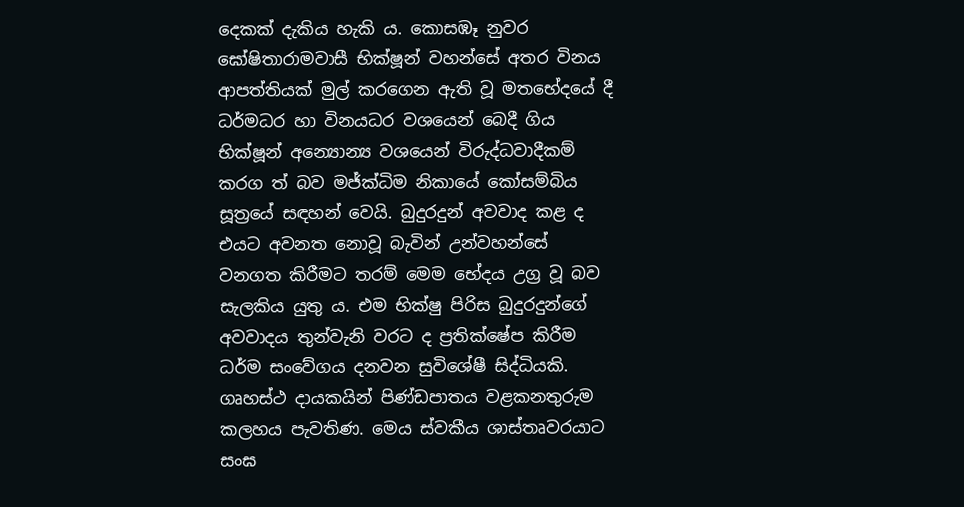දෙකක් දැකිය හැකි ය. කොසඹෑ නුවර ඝෝෂිතාරාමවාසී භික්ෂූන් වහන්සේ අතර විනය ආපත්තියක් මුල් කරගෙන ඇති වූ මතභේදයේ දී ධර්මධර හා විනයධර වශයෙන් බෙදී ගිය භික්ෂූන් අන්‍යොන්‍ය වශයෙන් විරුද්ධවාදීකම් කරග ත් බව මජ්ක්‍ධිම නිකායේ කෝසම්බිය සූත්‍රයේ සඳහන් වෙයි. බුදුරදුන් අවවාද කළ ද එයට අවනත නොවූ බැවින් උන්වහන්සේ වනගත කිරීමට තරම් මෙම භේදය උග්‍ර වූ බව සැලකිය යුතු ය. එම භික්ෂු පිරිස බුදුරදුන්ගේ අවවාදය තුන්වැනි වරට ද ප්‍රතික්ෂේප කිරීම ධර්ම සංවේගය දනවන සුවිශේෂී සිද්ධියකි. ගෘහස්ථ දායකයින් පිණ්ඩපාතය වළකනතුරුම කලහය පැවතිණ. මෙය ස්වකීය ශාස්තෘවරයාට සංඝ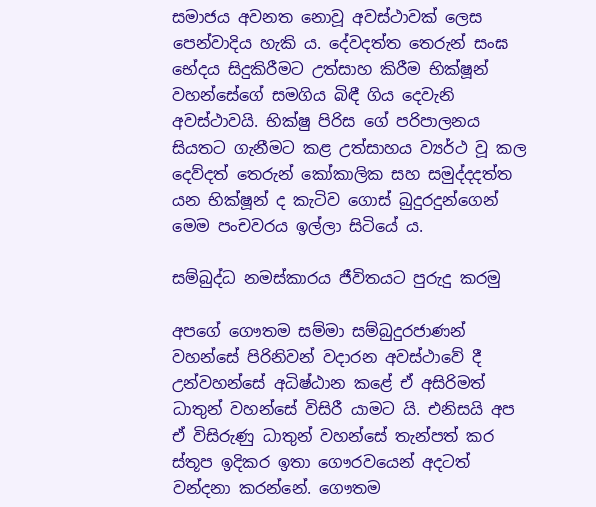සමාජය අවනත නොවූ අවස්ථාවක් ලෙස පෙන්වාදිය හැකි ය. දේවදත්ත තෙරුන් සංඝ භේදය සිදුකිරීමට උත්සාහ කිරීම භික්ෂූන් වහන්සේගේ සමගිය බිඳී ගිය දෙවැනි අවස්ථාවයි. භික්ෂු පිරිස ගේ පරිපාලනය සියතට ගැනීමට කළ උත්සාහය ව්‍යර්ථ වූ කල දෙව්දත් තෙරුන් කෝකාලික සහ සමුද්දදත්ත යන භික්ෂූන් ද කැටිව ගොස් බුදුරදුන්ගෙන් මෙම පංචවරය ඉල්ලා සිටියේ ය.

සම්බුද්ධ නමස්කාරය ජීවිතයට පුරුදු කරමු

අපගේ ගෞතම සම්මා සම්බුදුරජාණන් වහන්සේ පිරිනිවන් වදාරන අවස්ථාවේ දී උන්වහන්සේ අධිෂ්ඨාන කළේ ඒ අසිරිමත් ධාතුන් වහන්සේ විසිරී යාමට යි. එනිසයි අප ඒ විසිරුණු ධාතුන් වහන්සේ තැන්පත් කර ස්තූප ඉදිකර ඉතා ගෞරවයෙන් අදටත් වන්දනා කරන්නේ. ගෞතම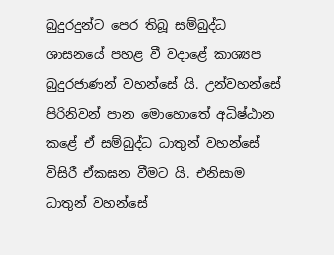බුදුරදුන්ට පෙර තිබූ සම්බුද්ධ ශාසනයේ පහළ වී වදාළේ කාශ්‍යප බුදුරජාණන් වහන්සේ යි. උන්වහන්සේ පිරිනිවන් පාන මොහොතේ අධිෂ්ඨාන කළේ ඒ සම්බුද්ධ ධාතුන් වහන්සේ විසිරී ඒකඝන වීමට යි. එනිසාම ධාතුන් වහන්සේ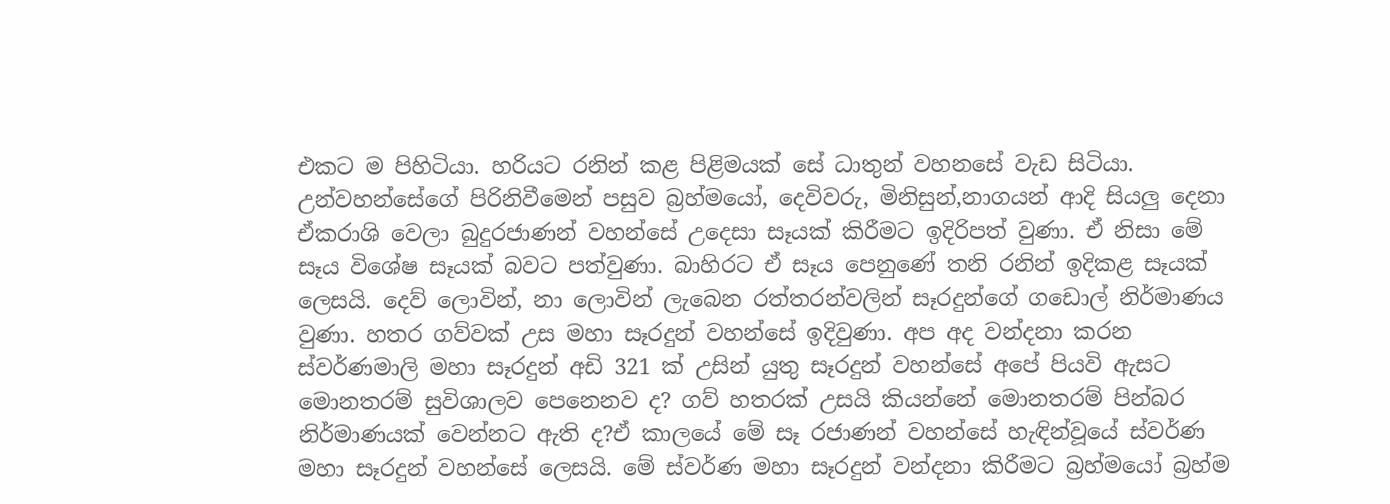එකට ම පිහිටියා. හරියට රනින් කළ පිළිමයක් සේ ධාතුන් වහනසේ වැඩ සිටියා. උන්වහන්සේගේ පිරිනිවීමෙන් පසුව බ්‍රහ්මයෝ, දෙවිවරු, මිනිසුන්,නාගයන් ආදි සියලු දෙනා ඒකරාශි වෙලා බුදුරජාණන් වහන්සේ උදෙසා සෑයක් කිරීමට ඉදිරිපත් වුණා. ඒ නිසා මේ සෑය විශේෂ සෑයක් බවට පත්වුණා. බාහිරට ඒ සෑය පෙනුණේ තනි රනින් ඉදිකළ සෑයක් ලෙසයි. දෙව් ලොවින්, නා ලොවින් ලැබෙන රත්තරන්වලින් සෑරදුන්ගේ ගඩොල් නිර්මාණය වුණා. හතර ගව්වක් උස මහා සෑරදුන් වහන්සේ ඉදිවුණා. අප අද වන්දනා කරන ස්වර්ණමාලි මහා සෑරදුන් අඩි 321 ක් උසින් යුතු සෑරදුන් වහන්සේ අපේ පියවි ඇසට මොනතරම් සුවිශාලව පෙනෙනව ද? ගව් හතරක් උසයි කියන්නේ මොනතරම් පින්බර නිර්මාණයක් වෙන්නට ඇති ද?ඒ කාලයේ මේ සෑ රජාණන් වහන්සේ හැඳින්වූයේ ස්වර්ණ මහා සෑරදුන් වහන්සේ ලෙසයි. මේ ස්වර්ණ මහා සෑරදුන් වන්දනා කිරීමට බ්‍රහ්මයෝ බ්‍රහ්ම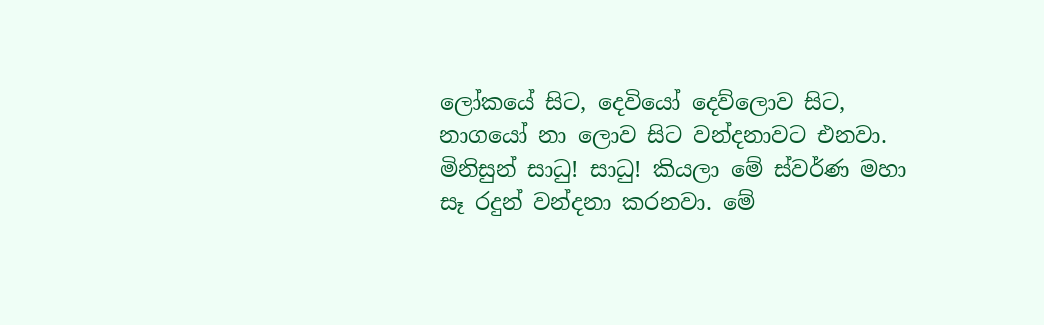ලෝකයේ සිට, දෙවියෝ දෙව්ලොව සිට, නාගයෝ නා ලොව සිට වන්දනාවට එනවා. මිනිසුන් සාධු! සාධු! කියලා මේ ස්වර්ණ මහා සෑ රදුන් වන්දනා කරනවා. මේ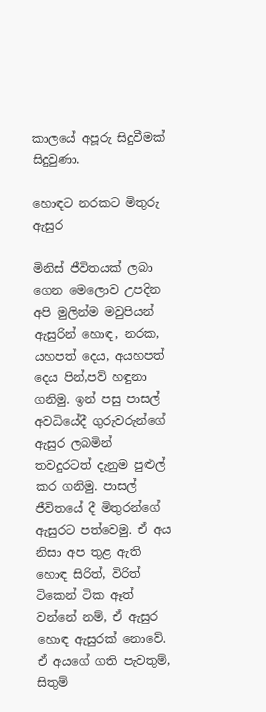කාලයේ අපූරු සිදුවීමක් සිදුවුණා.

හොඳට නරකට මිතුරු ඇසුර

මිනිස් ජීවිතයක් ලබා ගෙන මෙලොව උපදින අපි මුලින්ම මවුපියන් ඇසුරින් හොඳ, නරක, යහපත් දෙය, අයහපත් දෙය පින්,පව් හඳුනා ගනිමු. ඉන් පසු පාසල් අවධියේදී ගුරුවරුන්ගේ ඇසුර ලබමින් තවදුරටත් දැනුම පුළුල් කර ගනිමු. පාසල් ජීවිතයේ දී මිතුරන්ගේ ඇසුරට පත්වෙමු. ඒ අය නිසා අප තුළ ඇති හොඳ සිරිත්, විරිත් ටිකෙන් ටික ඈත් වන්නේ නම්, ඒ ඇසුර හොඳ ඇසුරක් නොවේ. ඒ අයගේ ගති පැවතුම්, සිතුම්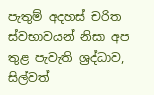පැතුම් අදහස් චරිත ස්වභාවයන් නිසා අප තුළ පැවැති ශ්‍රද්ධාව, සිල්වත්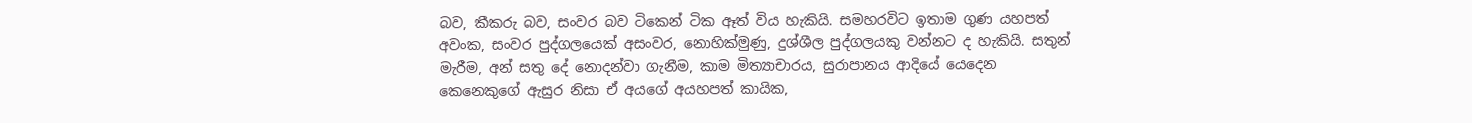බව, කීකරු බව, සංවර බව ටිකෙන් ටික ඈත් විය හැකියි. සමහරවිට ඉතාම ගුණ යහපත් අවංක, සංවර පුද්ගලයෙක් අසංවර, නොහික්මුණු, දුශ්ශීල පුද්ගලයකු වන්නට ද හැකියි. සතුන් මැරීම, අන් සතු දේ නොදන්වා ගැනීම, කාම මිත්‍යාචාරය, සුරාපානය ආදියේ යෙදෙන කෙනෙකුගේ ඇසුර නිසා ඒ අයගේ අයහපත් කායික,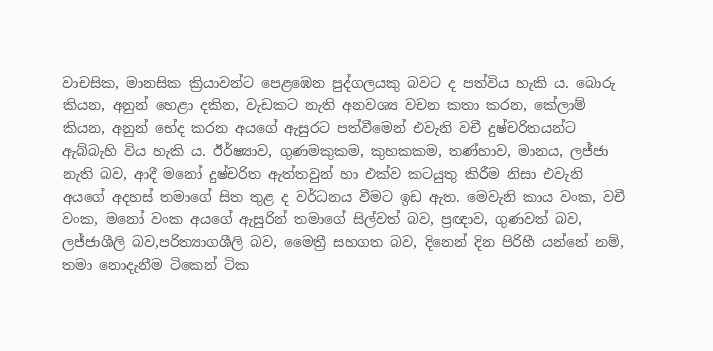වාචසික, මානසික ක්‍රියාවන්ට පෙළඹෙන පුද්ගලයකු බවට ද පත්විය හැකි ය. බොරු කියන, අනුන් හෙළා දකින, වැඩකට නැති අනවශ්‍ය වචන කතා කරන, කේලාම් කියන, අනුන් භේද කරන අයගේ ඇසුරට පත්වීමෙන් එවැනි වචී දුෂ්චරිතයන්ට ඇබ්බැහි විය හැකි ය. ඊර්ෂ්‍යාව, ගුණමකුකම, කුහකකම, තණ්හාව, මානය, ලජ්ජා නැති බව, ආදී මනෝ දුෂ්චරිත ඇත්තවුන් හා එක්ව කටයුතු කිරීම නිසා එවැනි අයගේ අදහස් තමාගේ සිත තුළ ද වර්ධනය වීමට ඉඩ ඇත. මෙවැනි කාය වංක, වචී වංක, මනෝ වංක අයගේ ඇසුරින් තමාගේ සිල්වත් බව, ප්‍රඥාව, ගුණවත් බව, ලජ්ජාශීලි බව,පරිත්‍යාගශීලි බව, මෛත්‍රී සහගත බව, දිනෙන් දින පිරිහී යන්නේ නම්, තමා නොදැනීම ටිකෙන් ටික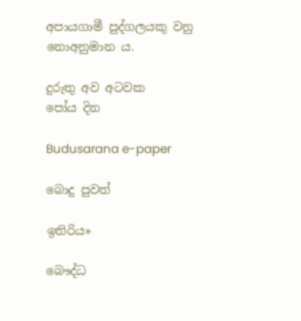අපායගාමී පුද්ගලයකු වනු නොඅනුමාන ය.

දුරුතු අව අටවක
පෝය දින

Budusarana e-paper

බොදු පුවත්

ඉතිරිය»

බෞද්ධ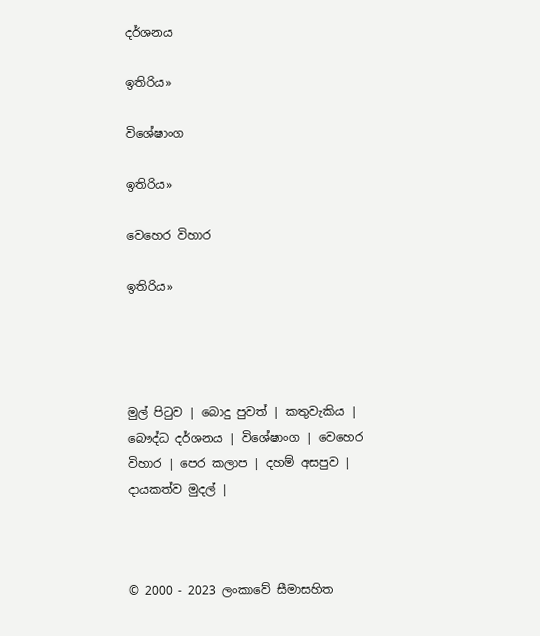දර්ශනය

ඉතිරිය»

විශේෂාංග

ඉතිරිය»

වෙහෙර විහාර

ඉතිරිය»




මුල් පිටුව | බොදු පුවත් | කතුවැකිය | බෞද්ධ දර්ශනය | විශේෂාංග | වෙහෙර විහාර | පෙර කලාප | දහම් අසපුව | දායකත්ව මුදල් |



© 2000 - 2023 ලංකාවේ සීමාසහිත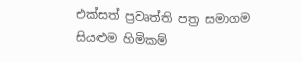එක්සත් ප්‍රවෘත්ති පත්‍ර සමාගම
සියළුම හිමිකම්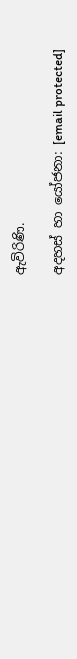ඇවිරිණි.

අදහස් හා යෝජනා: [email protected]